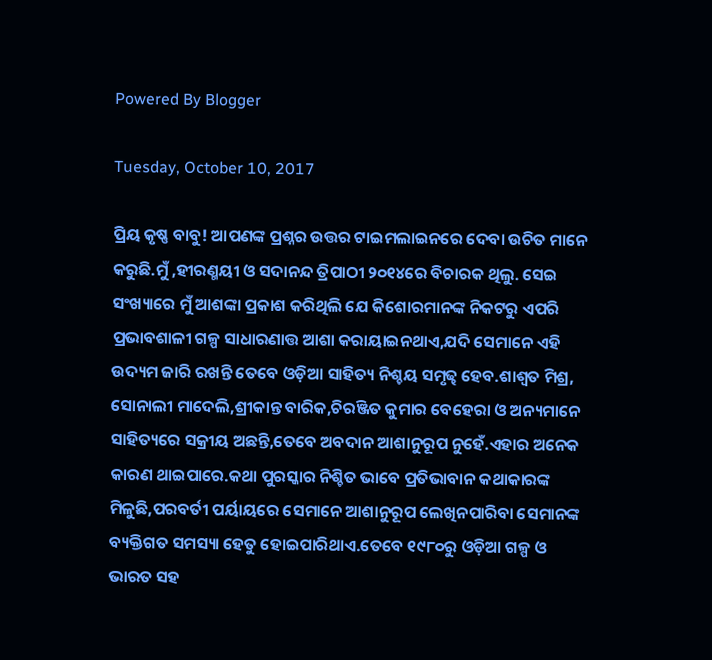Powered By Blogger

Tuesday, October 10, 2017

ପ୍ରିୟ କୃଷ୍ଣ ବାବୁ! ଆପଣଙ୍କ ପ୍ରଶ୍ନର ଉତ୍ତର ଟାଇମଲାଇନରେ ଦେବା ଉଚିତ ମାନେ କରୁଛି.ମୁଁ ,ହୀରଣ୍ମୟୀ ଓ ସଦାନନ୍ଦ ତ୍ରିପାଠୀ ୨୦୧୪ରେ ବିଚାରକ ଥିଲୁ. ସେଇ ସଂଖ୍ୟାରେ ମୁଁ ଆଶଙ୍କା ପ୍ରକାଶ କରିଥିଲି ଯେ କିଶୋରମାନଙ୍କ ନିକଟରୁ ଏପରି ପ୍ରଭାବଶାଳୀ ଗଳ୍ପ ସାଧାରଣାତ୍ତ ଆଶା କରାୟାଇନଥାଏ,ଯଦି ସେମାନେ ଏହି ଉଦ୍ୟମ ଜାରି ରଖନ୍ତି ତେବେ ଓଡ଼ିଆ ସାହିତ୍ୟ ନିଶ୍ଚୟ ସମୃଢ୍ଢ ହେବ.ଶାଶ୍ଵତ ମିଶ୍ର, ସୋନାଲୀ ମାଦେଲି,ଶ୍ରୀକାନ୍ତ ବାରିକ,ଚିରଞ୍ଜିତ କୁମାର ବେହେରା ଓ ଅନ୍ୟମାନେ ସାହିତ୍ୟରେ ସକ୍ରୀୟ ଅଛନ୍ତି,ତେବେ ଅବଦାନ ଆଶାନୁରୂପ ନୁହେଁ.ଏହାର ଅନେକ କାରଣ ଥାଇପାରେ.କଥା ପୁରସ୍କାର ନିଶ୍ଚିତ ଭାବେ ପ୍ରତିଭାବାନ କଥାକାରଙ୍କ ମିଳୁଛି,ପରବର୍ତୀ ପର୍ୟାୟରେ ସେମାନେ ଆଶାନୁରୂପ ଲେଖିନପାରିବା ସେମାନଙ୍କ ବ୍ୟକ୍ତିଗତ ସମସ୍ୟା ହେତୁ ହୋଇପାରିଥାଏ.ତେବେ ୧୯୮୦ରୁ ଓଡ଼ିଆ ଗଳ୍ପ ଓ ଭାରତ ସହ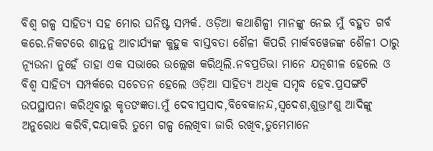ବିଶ୍ଵ ଗଳ୍ପ ସାହିତ୍ୟ ସହ ମୋର ଘନିଷ୍ଟ ସମ୍ପର୍କ. ଓଡ଼ିଆ କଥାଶିଳ୍ପୀ ମାନଙ୍କୁ ନେଇ ମୁଁ ବହୁତ ଗର୍ବ କରେ.ନିକଟରେ ଶାନ୍ତନୁ ଆଚାର୍ଯ୍ୟଙ୍କ କୁହୁକ ବାସ୍ତବତା ଶୈଳୀ କିପରି ମାର୍କବୱେଜଙ୍କ ଶୈଳୀ ଠାରୁ ନ୍ୟୂଉନା ନୁହେଁ ତାହା ଏକ ସଭାରେ ଉଲ୍ଲେଖ କରିଥିଲି.ନବପ୍ରତିଭା ମାନେ ଯତ୍ନଶୀଳ ହେଲେ ଓ ବିଶ୍ଵ ସାହିତ୍ୟ ସମ୍ପର୍କରେ ସଚେତନ ହେଲେ ଓଡ଼ିଆ ସାହିତ୍ୟ ଅଧିକ ସମୃଦ୍ଧ ହେବ.ପ୍ରସଙ୍ଗଟି ଉପସ୍ଥାପନା କରିଥିବାରୁ କୃତଙଜ୍ଞତା.ମୁଁ ଦେବୀପ୍ରସାଦ,ବିବେକାନନ୍ଦ,ସ୍ବଦେଶ,ଶୁଭ୍ରାଂଶୁ ଆଦିଙ୍କୁ ଅନୁରୋଧ କରିବି,ଦୟାକରି ତୁମେ ଗଳ୍ପ ଲେଖିବା ଜାରି ରଖିବ,ତୁମେମାନେ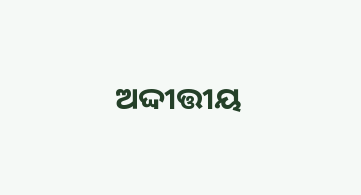ଅଦ୍ଦୀତ୍ତୀୟ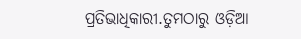ପ୍ରତିଭାଧିକାରୀ.ତୁମଠାରୁ ଓଡ଼ିଆ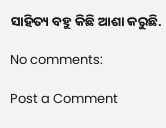ସାହିତ୍ୟ ବହୁ କିଛି ଆଶା କରୁଛି.

No comments:

Post a Comment